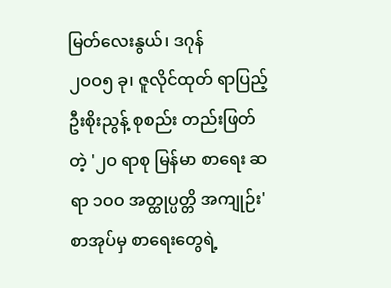မြတ်လေးနွယ်၊ ဒဂုန်
၂ဝဝ၅ ခု၊ ဇူလိုင်ထုတ် ရာပြည့် ဦးစိုးညွန့် စုစည်း တည်းဖြတ်တဲ့ '၂ဝ ရာစု မြန်မာ စာရေး ဆရာ ၁ဝဝ အတ္ထုပ္ပတ္တိ အကျုဉ်း' စာအုပ်မှ စာရေးတွေရဲ့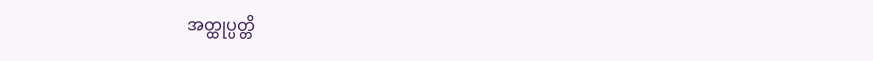အတ္ထုပ္ပတ္တိ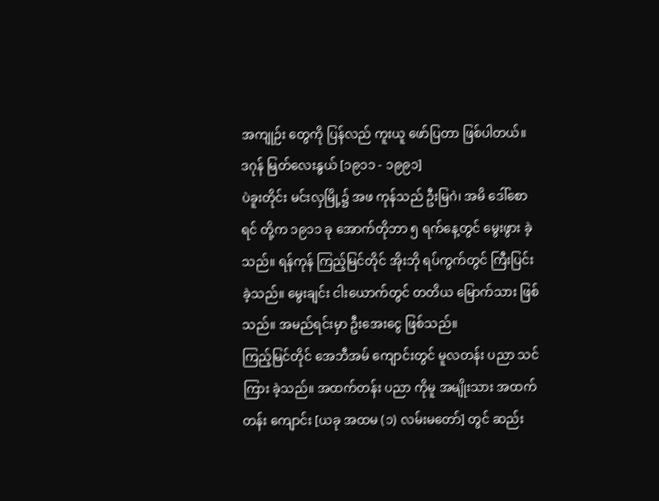အကျုဉ်း တွေကို ပြန်လည် ကူးယူ ဖော်ပြတာ ဖြစ်ပါတယ်။
ဒဂုန် မြတ်လေးနွယ် [၁၉၁၁ - ၁၉၉၁]
ပဲခူးတိုင်း မင်းလှမြို့၌ အဖ ကုန်သည် ဦးမြဂဲ၊ အမိ ဒေါ်စောရင် တို့က ၁၉၁၁ ခု အောက်တိုဘာ ၅ ရက်နေ့တွင် မွေးဖွား ခဲ့သည်။ ရန်ကုန် ကြည့်မြင်တိုင် အိုးဘို ရပ်ကွက်တွင် ကြီးပြင်း ခဲ့သည်။ မွေးချင်း ငါးယောက်တွင် တတိယ မြောက်သား ဖြစ်သည်။ အမည်ရင်းမှာ ဦးအေးငွေ ဖြစ်သည်။
ကြည့်မြင်တိုင် အေဘီအမ် ကျောင်းတွင် မူလတန်း ပညာ သင်ကြား ခဲ့သည်။ အထက်တန်း ပညာ ကိုမူ အမျိုးသား အထက်တန်း ကျောင်း [ယခု အထမ (၁) လမ်းမတော်] တွင် ဆည်း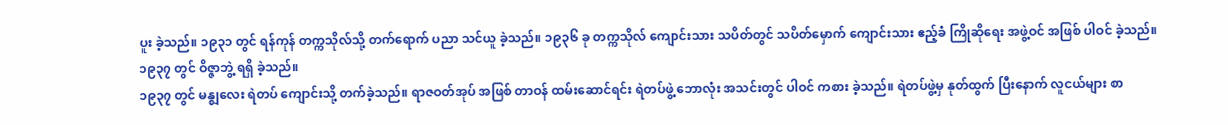ပူး ခဲ့သည်။ ၁၉၃၁ တွင် ရန်ကုန် တက္ကသိုလ်သို့ တက်ရောက် ပညာ သင်ယူ ခဲ့သည်။ ၁၉၃၆ ခု တက္ကသိုလ် ကျောင်းသား သပိတ်တွင် သပိတ်မှောက် ကျောင်းသား ဧည့်ခံ ကြိုဆိုရေး အဖွဲ့ဝင် အဖြစ် ပါဝင် ခဲ့သည်။ ၁၉၃၇ တွင် ဝိဇ္ဇာဘွဲ့ ရရှိ ခဲ့သည်။
၁၉၃၇ တွင် မန္ဈလေး ရဲတပ် ကျောင်းသို့ တက်ခဲ့သည်။ ရာဇဝတ်အုပ် အဖြစ် တာဝန် ထမ်းဆောင်ရင်း ရဲတပ်ဖွဲ့ ဘောလုံး အသင်းတွင် ပါဝင် ကစား ခဲ့သည်။ ရဲတပ်ဖွဲ့မှ နုတ်ထွက် ပြီးနောက် လူငယ်များ စာ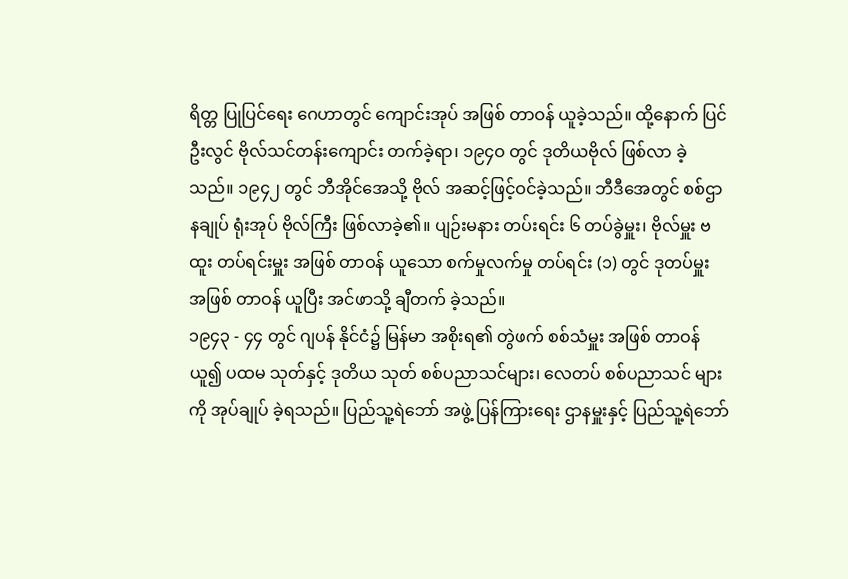ရိတ္တ ပြုပြင်ရေး ဂေဟာတွင် ကျောင်းအုပ် အဖြစ် တာဝန် ယူခဲ့သည်။ ထို့နောက် ပြင်ဦးလွင် ဗိုလ်သင်တန်းကျောင်း တက်ခဲ့ရာ၊ ၁၉၄ဝ တွင် ဒုတိယဗိုလ် ဖြစ်လာ ခဲ့သည်။ ၁၉၄၂ တွင် ဘီအိုင်အေသို့ ဗိုလ် အဆင့်ဖြင့်ဝင်ခဲ့သည်။ ဘီဒီအေတွင် စစ်ဌာနချုပ် ရုံးအုပ် ဗိုလ်ကြီး ဖြစ်လာခဲ့၏။ ပျဉ်းမနား တပ်းရင်း ၆ တပ်ခွဲမှူး၊ ဗိုလ်မှူး ဗထူး တပ်ရင်းမှူး အဖြစ် တာဝန် ယူသော စက်မှုလက်မှု တပ်ရင်း (၁) တွင် ဒုတပ်မှူး အဖြစ် တာဝန် ယူပြီး အင်ဖာသို့ ချီတက် ခဲ့သည်။
၁၉၄၃ - ၄၄ တွင် ဂျပန် နိုင်ငံ၌ မြန်မာ အစိုးရ၏ တွဲဖက် စစ်သံမှူး အဖြစ် တာဝန် ယူ၍ ပထမ သုတ်နှင့် ဒုတိယ သုတ် စစ်ပညာသင်များ၊ လေတပ် စစ်ပညာသင် များကို အုပ်ချုပ် ခဲ့ရသည်။ ပြည်သူ့ရဲဘော် အဖွဲ့ ပြန်ကြားရေး ဌာနမှူးနှင့် ပြည်သူ့ရဲဘော်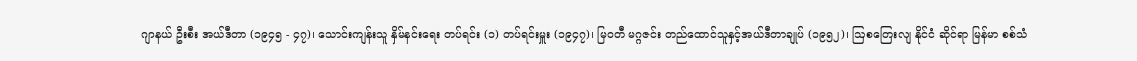ဂျာနယ် ဦးစီး အယ်ဒီတာ (၁၉၄၅ - ၄၇)၊ သောင်းကျန်းသူ နှိမ်နင်းရေး တပ်ရင်း (၁) တပ်ရင်းမှူး (၁၉၄၇)၊ မြဝတီ မဂ္ဂဇင်း တည်ထောင်သူနှင့်အယ်ဒီတာချုပ် (၁၉၅၂)၊ ဩစတြေးလျ နိုင်ငံ ဆိုင်ရာ မြန်မာ စစ်သံ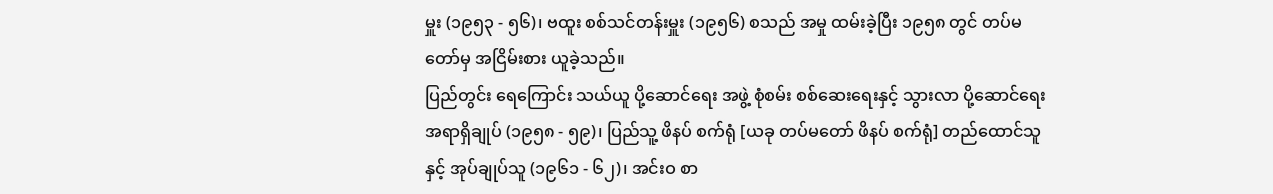မှူး (၁၉၅၃ - ၅၆)၊ ဗထူး စစ်သင်တန်းမှူး (၁၉၅၆) စသည် အမှု ထမ်းခဲ့ပြီး ၁၉၅၈ တွင် တပ်မတော်မှ အငြိမ်းစား ယူခဲ့သည်။
ပြည်တွင်း ရေကြောင်း သယ်ယူ ပို့ဆောင်ရေး အဖွဲ့ စုံစမ်း စစ်ဆေးရေးနှင့် သွားလာ ပို့ဆောင်ရေး အရာရှိချုပ် (၁၉၅၈ - ၅၉)၊ ပြည်သူ့ ဖိနပ် စက်ရုံ [ယခု တပ်မတော် ဖိနပ် စက်ရုံ] တည်ထောင်သူနှင့် အုပ်ချုပ်သူ (၁၉၆၁ - ၆၂)၊ အင်းဝ စာ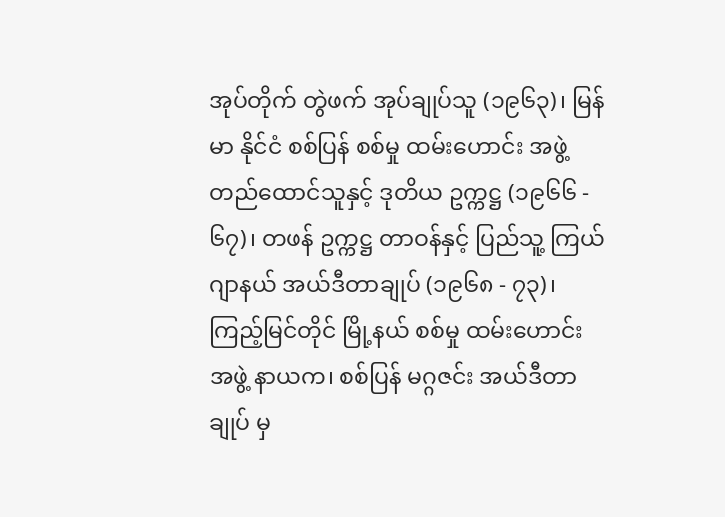အုပ်တိုက် တွဲဖက် အုပ်ချုပ်သူ (၁၉၆၃)၊ မြန်မာ နိုင်ငံ စစ်ပြန် စစ်မှု ထမ်းဟောင်း အဖွဲ့ တည်ထောင်သူနှင့် ဒုတိယ ဥက္ကဋ္ဌ (၁၉၆၆ - ၆၇)၊ တဖန် ဥက္ကဋ္ဌ တာဝန်နှင့် ပြည်သူ့ ကြယ်ဂျာနယ် အယ်ဒီတာချုပ် (၁၉၆၈ - ၇၃)၊ ကြည့်မြင်တိုင် မြို့နယ် စစ်မှု ထမ်းဟောင်း အဖွဲ့ နာယက၊ စစ်ပြန် မဂ္ဂဇင်း အယ်ဒီတာချုပ် မှ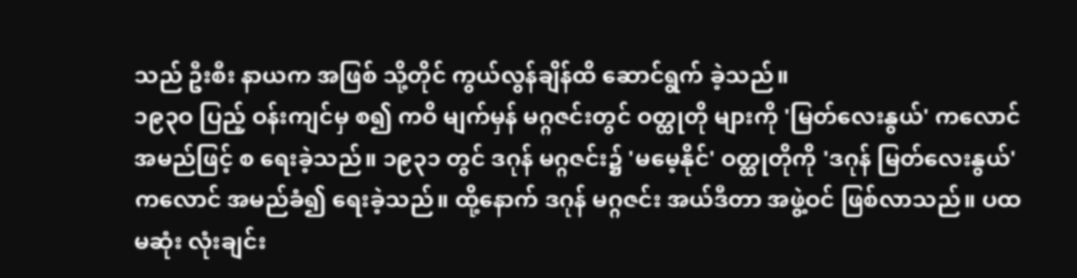သည် ဦးစီး နာယက အဖြစ် သို့တိုင် ကွယ်လွန်ချိန်ထိ ဆောင်ရွက် ခဲ့သည်။
၁၉၃ဝ ပြည့် ဝန်းကျင်မှ စ၍ ကဝိ မျက်မှန် မဂ္ဂဇင်းတွင် ဝတ္ထုတို များကို 'မြတ်လေးနွယ်' ကလောင် အမည်ဖြင့် စ ရေးခဲ့သည်။ ၁၉၃၁ တွင် ဒဂုန် မဂ္ဂဇင်း၌ 'မမေ့နိုင်' ဝတ္ထုတိုကို 'ဒဂုန် မြတ်လေးနွယ်' ကလောင် အမည်ခံ၍ ရေးခဲ့သည်။ ထို့နောက် ဒဂုန် မဂ္ဂဇင်း အယ်ဒီတာ အဖွဲ့ဝင် ဖြစ်လာသည်။ ပထမဆုံး လုံးချင်း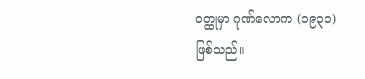ဝတ္ထုမှာ ဂုဏ်လောက (၁၉၃၁) ဖြစ်သည်။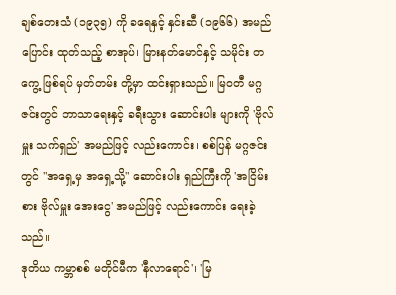ချစ်တေးသံ (၁၉၃၅) ကို ခရေနှင့် နှင်းဆီ (၁၉၆၆) အမည်ပြောင်း ထုတ်သည့် စာအုပ်၊ မြားနတ်မောင်နှင့် သမိုင်း တကွေ့ ဖြစ်ရပ် မှတ်တမ်း တို့မှာ ထင်းရှားသည်။ မြဝတီ မဂ္ဂဇင်းတွင် ဘာသာရေးနှင့် ခရီးသွား ဆောင်းပါး များကို 'ဗိုလ်မှူး သက်ရှည်' အမည်ဖြင့် လည်းကောင်း၊ စစ်ပြန် မဂ္ဂဇင်းတွင် "အရှေ့မှ အရှေ့သို့" ဆောင်းပါး ရှည်ကြီးကို 'အငြိမ်းစား ဗိုလ်မှူး အေးငွေ' အမည်ဖြင့် လည်းကောင်း ရေးခဲ့သည်။
ဒုတိယ ကမ္ဘာစစ် မတိုင်မီက 'နီလာရောင်'၊ 'မြ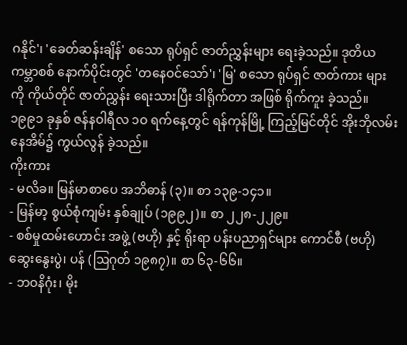ဂနိုင်'၊ 'ခေတ်ဆန်းချိန်' စသော ရုပ်ရှင် ဇာတ်ညွှန်းများ ရေးခဲ့သည်။ ဒုတိယ ကမ္ဘာစစ် နောက်ပိုင်းတွင် 'တနေဝင်သော်'၊ 'မြ' စသော ရုပ်ရှင် ဇာတ်ကား များကို ကိုယ်တိုင် ဇာတ်ညွှန်း ရေးသားပြီး ဒါရိုက်တာ အဖြစ် ရိုက်ကူး ခဲ့သည်။
၁၉၉၁ ခုနှစ် ဇန်နဝါရီလ ၁ဝ ရက်နေ့တွင် ရန်ကုန်မြို့ ကြည့်မြင်တိုင် အိုးဘိုလမ်း နေအိမ်၌ ကွယ်လွန် ခဲ့သည်။
ကိုးကား
- မလိခ။ မြန်မာစာပေ အဘိဓာန် (၃)။ စာ ၁၃၉-၁၄၁။
- မြန်မာ့ စွယ်စုံကျမ်း နှစ်ချုပ် (၁၉၉၂)။ စာ ၂၂၈-၂၂၉။
- စစ်မှုထမ်းဟောင်း အဖွဲ့ (ဗဟို) နှင့် ရိုးရာ ပန်းပညာရှင်များ ကောင်စီ (ဗဟို) ဆွေးနွေးပွဲ၊ ပန် (ဩဂုတ် ၁၉၈၇)။ စာ ၆၃-၆၆။
- ဘဝနိဂုံး၊ မိုး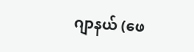ဂျာနယ် (ဖေ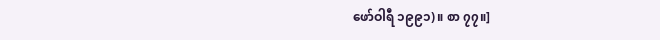ဖော်ဝါရီ ၁၉၉၁)။ စာ ၇၇။]